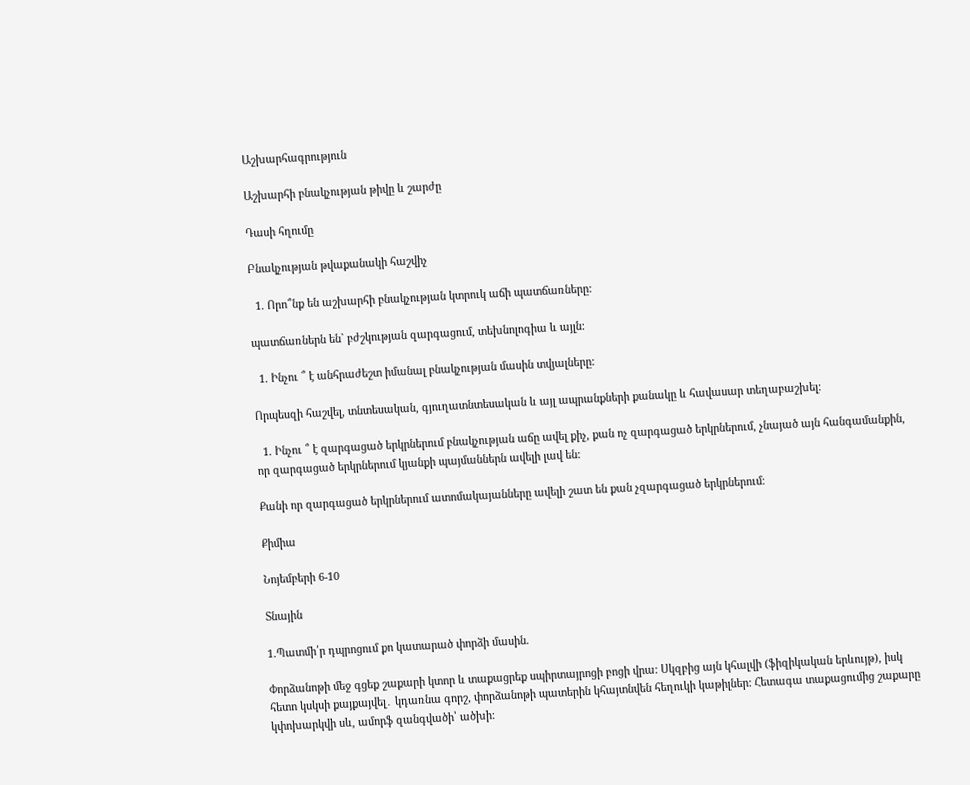Աշխարհագրություն

Աշխարհի բնակչության թիվը և շարժը

Դասի հղումը

Բնակչության թվաքանակի հաշվիչ

  1. Որո՞նք են աշխարհի բնակչության կտրուկ աճի պատճառները:

պատճառներն են` բժշկության զարգացում, տեխնոլոգիա և այլն:

  1. Ինչու ՞ է անհրաժեշտ իմանալ բնակչության մասին տվյալները:

Որպեսզի հաշվել, տնտեսական, գյուղատնտեսական և այլ ապրանքների քանակը և հավասար տեղաբաշխել։

  1. Ինչու ՞ է զարգացած երկրներում բնակչության աճը ավել քիչ, քան ոչ զարգացած երկրներում, չնայած այն հանգամանքին, որ զարգացած երկրներում կյանքի պայմաններն ավելի լավ են:

Քանի որ զարգացած երկրներում ատոմակայանները ավելի շատ են քան չզարգացած երկրներում։

Քիմիա

Նոյեմբերի 6-10

Տնային

1.Պատմի՛ր դպրոցում քո կատարած փորձի մասին.

Փորձանոթի մեջ գցեք շաքարի կտոր և տաքացրեք սպիրտայրոցի բոցի վրա: Սկզբից այն կհալվի (ֆիզիկական երևույթ), իսկ հետո կսկսի քայքայվել․ կդառնա գորշ, փորձանոթի պատերին կհայտնվեն հեղուկի կաթիլներ: Հետագա տաքացումից շաքարը կփոխարկվի սև, ամորֆ զանգվածի՝ ածխի: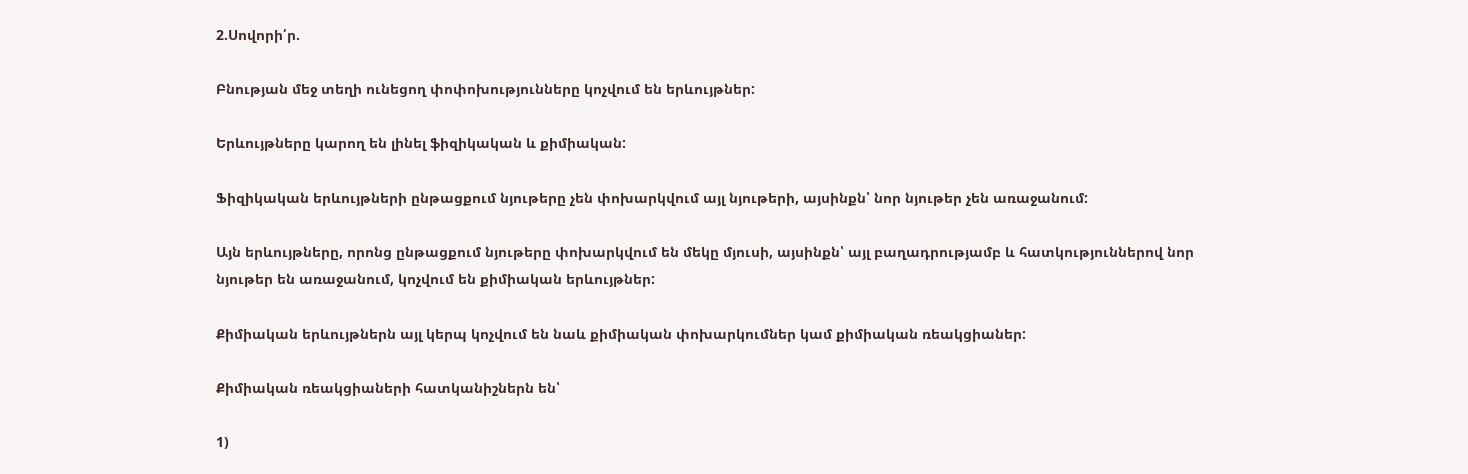2.Սովորի՛ր.

Բնության մեջ տեղի ունեցող փոփոխությունները կոչվում են երևույթներ:

Երևույթները կարող են լինել ֆիզիկական և քիմիական:

Ֆիզիկական երևույթների ընթացքում նյութերը չեն փոխարկվում այլ նյութերի, այսինքն՝ նոր նյութեր չեն առաջանում:

Այն երևույթները, որոնց ընթացքում նյութերը փոխարկվում են մեկը մյուսի, այսինքն՝ այլ բաղադրությամբ և հատկություններով նոր նյութեր են առաջանում, կոչվում են քիմիական երևույթներ:

Քիմիական երևույթներն այլ կերպ կոչվում են նաև քիմիական փոխարկումներ կամ քիմիական ռեակցիաներ:

Քիմիական ռեակցիաների հատկանիշներն են՝

1)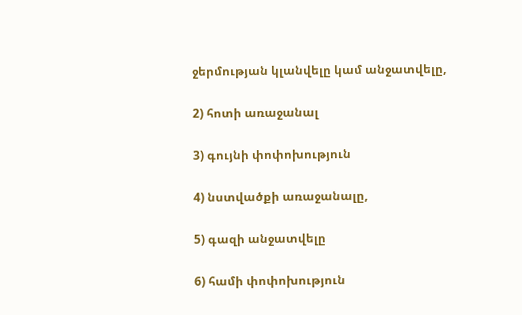ջերմության կլանվելը կամ անջատվելը,

2) հոտի առաջանալ

3) գույնի փոփոխություն

4) նստվածքի առաջանալը,

5) գազի անջատվելը

6) համի փոփոխություն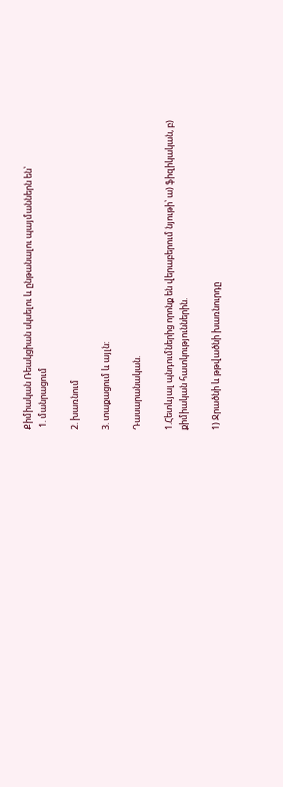Քիմիական Ռեակցիան սկսելու և ընթանալու պայմաններն են՝
 1. մանրացում

2. խառնում

3. տաքացում և այլն:

Դասարանական.

1.Հետևյալ պնդումներից որոնք են վերաբերում նյութի՝ ա) ֆիզիկական, բ) քիմիական հատկություններին.

1) Ջրածնի և թթվածնի խառնուրդը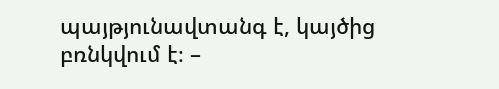պայթյունավտանգ է, կայծից բռնկվում է։ –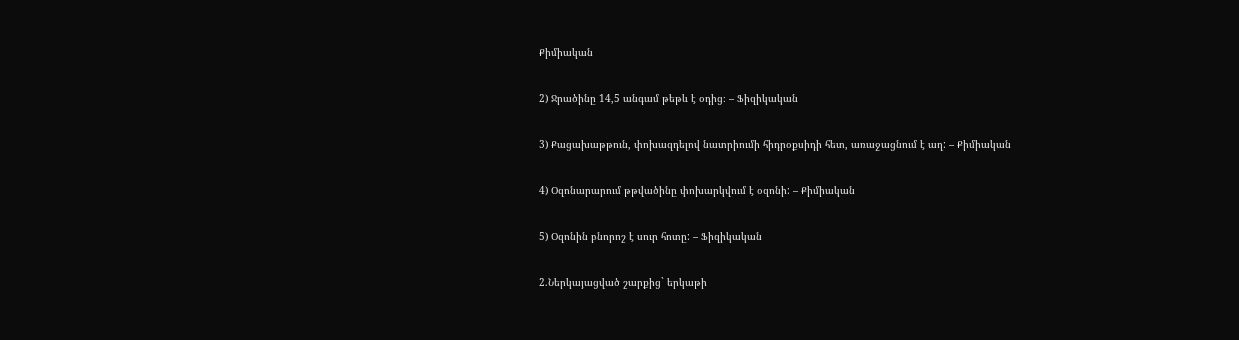Քիմիական

2) Ջրածինը 14,5 անգամ թեթև է օդից։ – Ֆիզիկական

3) Քացախաթթուն, փոխազդելով նատրիումի հիդրօքսիդի հետ, առաջացնում է աղ: – Քիմիական

4) Օզոնարարում թթվածինը փոխարկվում է օզոնի: – Քիմիական

5) Օզոնին բնորոշ է սուր հոտը: – Ֆիզիկական

2.Ներկայացված շարքից` երկաթի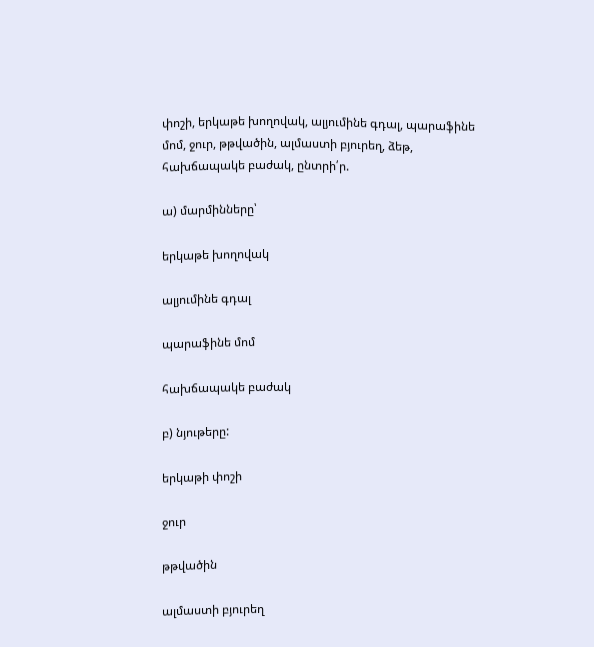փոշի, երկաթե խողովակ, ալյումինե գդալ, պարաֆինե մոմ, ջուր, թթվածին, ալմաստի բյուրեղ, ձեթ, հախճապակե բաժակ, ընտրի՛ր.

ա) մարմինները՝

երկաթե խողովակ

ալյումինե գդալ

պարաֆինե մոմ

հախճապակե բաժակ

բ) նյութերը:

երկաթի փոշի

ջուր

թթվածին

ալմաստի բյուրեղ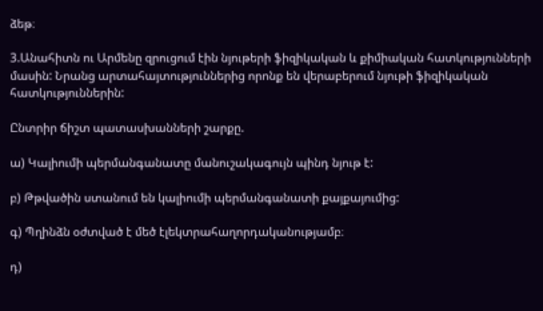ձեթ։

3.Անահիտն ու Արմենը զրուցում էին նյութերի ֆիզիկական և քիմիական հատկությունների մասին: Նրանց արտահայտություններից որոնք են վերաբերում նյութի ֆիզիկական հատկություններին:

Ընտրիր ճիշտ պատասխանների շարքը.

ա) Կալիումի պերմանգանատը մանուշակագույն պինդ նյութ է:

բ) Թթվածին ստանում են կալիումի պերմանգանատի քայքայումից:

գ) Պղինձն օժտված է մեծ էլեկտրահաղորդականությամբ։

դ)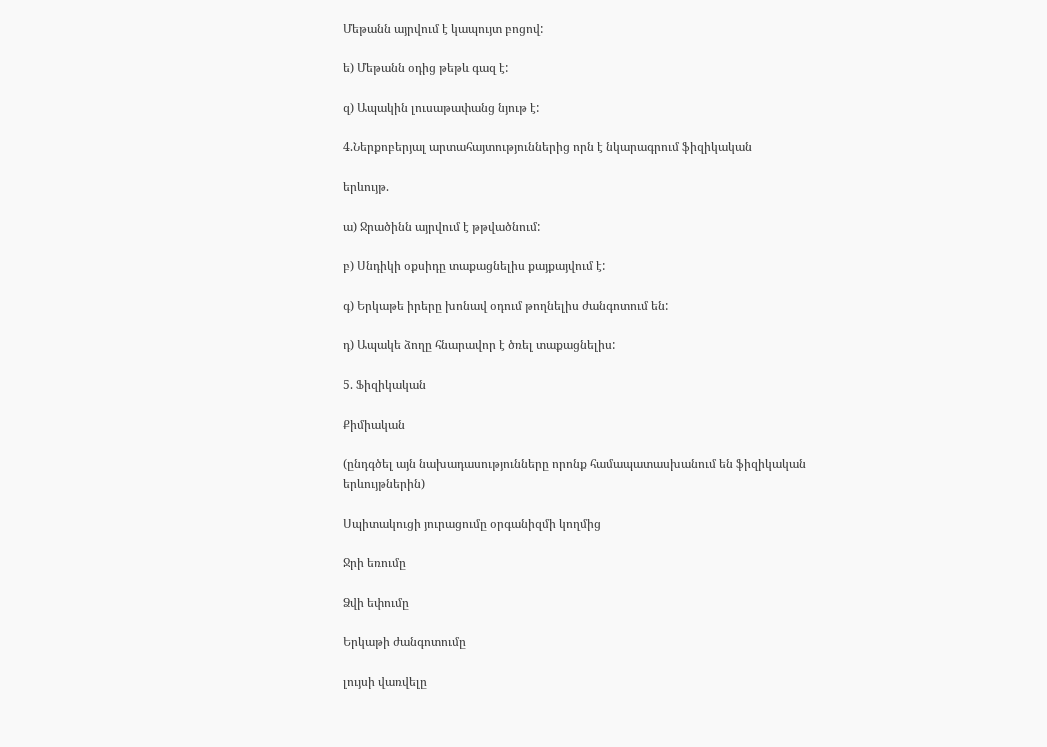Մեթանն այրվում է կապույտ բոցով:

ե) Մեթանն օդից թեթև գազ է:

զ) Ապակին լուսաթափանց նյութ է:

4.Ներքոբերյալ արտահայտություններից որն է նկարագրում ֆիզիկական

երևույթ.

ա) Ջրածինն այրվում է թթվածնում:

բ) Սնդիկի օքսիդը տաքացնելիս քայքայվում է:

գ) Երկաթե իրերը խոնավ օդում թողնելիս ժանգոտում են:

դ) Ապակե ձողը հնարավոր է ծռել տաքացնելիս:

5. Ֆիզիկական

Քիմիական

(ընդգծել այն նախադասությունները որոնք համապատասխանում են ֆիզիկական երևույթներին)

Սպիտակուցի յուրացումը օրգանիզմի կողմից

Ջրի եռումը

Ձվի եփումը

Երկաթի ժանգոտումը

լույսի վառվելը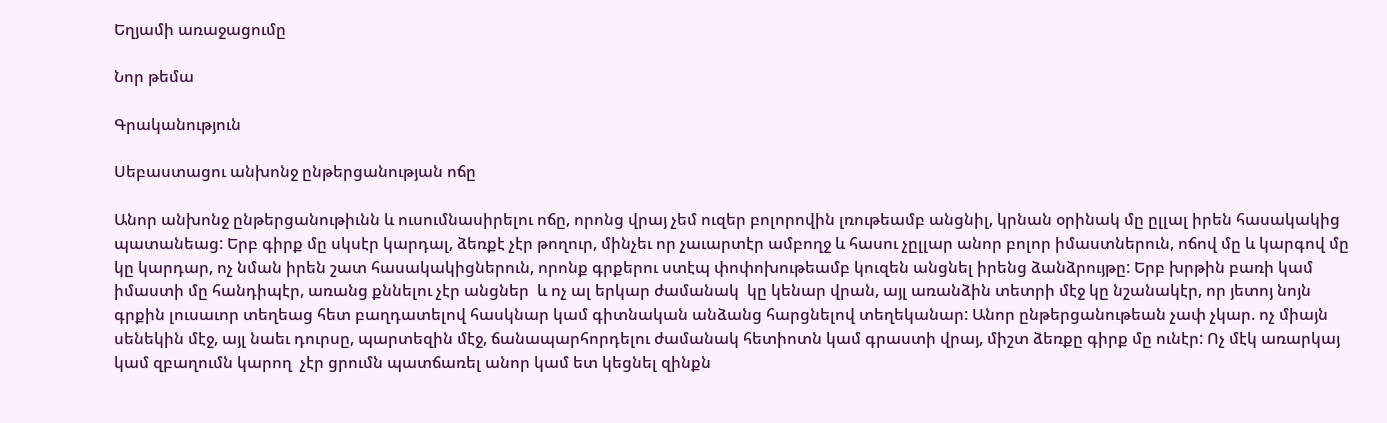Եղյամի առաջացումը

Նոր թեմա

Գրականություն

Սեբաստացու անխոնջ ընթերցանության ոճը

Անոր անխոնջ ընթերցանութիւնն և ուսումնասիրելու ոճը, որոնց վրայ չեմ ուզեր բոլորովին լռութեամբ անցնիլ, կրնան օրինակ մը ըլլալ իրեն հասակակից պատանեաց: Երբ գիրք մը սկսէր կարդալ, ձեռքէ չէր թողուր, մինչեւ որ չաւարտէր ամբողջ և հասու չըլլար անոր բոլոր իմաստներուն, ոճով մը և կարգով մը կը կարդար, ոչ նման իրեն շատ հասակակիցներուն, որոնք գրքերու ստէպ փոփոխութեամբ կուզեն անցնել իրենց ձանձրույթը: Երբ խրթին բառի կամ իմաստի մը հանդիպէր, առանց քննելու չէր անցներ  և ոչ ալ երկար ժամանակ  կը կենար վրան, այլ առանձին տետրի մէջ կը նշանակէր, որ յետոյ նոյն գրքին լուսաւոր տեղեաց հետ բաղդատելով հասկնար կամ գիտնական անձանց հարցնելով տեղեկանար: Անոր ընթերցանութեան չափ չկար. ոչ միայն սենեկին մէջ, այլ նաեւ դուրսը, պարտեզին մէջ, ճանապարհորդելու ժամանակ հետիոտն կամ գրաստի վրայ, միշտ ձեռքը գիրք մը ունէր: Ոչ մէկ առարկայ կամ զբաղումն կարող  չէր ցրումն պատճառել անոր կամ ետ կեցնել զինքն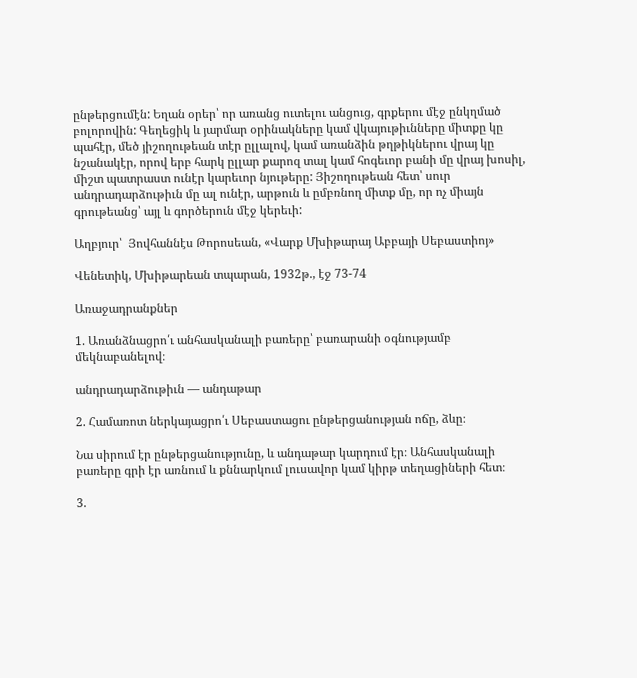ընթերցումէն: Եղան օրեր՝ որ առանց ուտելու անցուց, գրքերու մէջ ընկղմած բոլորովին: Գեղեցիկ և յարմար օրինակները կամ վկայութիւնները միտքը կը պահէր, մեծ յիշողութեան տէր ըլլալով, կամ առանձին թղթիկներու վրայ կը նշանակէր, որով երբ հարկ ըլլար քարոզ տալ կամ հոգեւոր բանի մը վրայ խոսիլ, միշտ պատրաստ ունէր կարեւոր նյութերը: Յիշողութեան հետ՝ սուր անդրադարձութիւն մը ալ ունէր, արթուն և ըմբռնող միտք մը, որ ոչ միայն գրութեանց՝ այլ և գործերուն մէջ կերեւի:

Աղբյուր՝  Յովհաննէս Թորոսեան, «Վարք Մխիթարայ Աբբայի Սեբաստիոյ»

Վենետիկ, Մխիթարեան տպարան, 1932թ., էջ 73-74

Առաջադրանքներ

1. Առանձնացրո՛ւ անհասկանալի բառերը՝ բառարանի օգնությամբ մեկնաբանելով։

անդրադարձութիւն — անդաթար

2. Համառոտ ներկայացրո՛ւ Սեբաստացու ընթերցանության ոճը, ձևը։

Նա սիրում էր ընթերցանությունը, և անդաթար կարդում էր։ Անհասկանալի բառերը գրի էր առնում և քննարկում լուսավոր կամ կիրթ տեղացիների հետ։

3.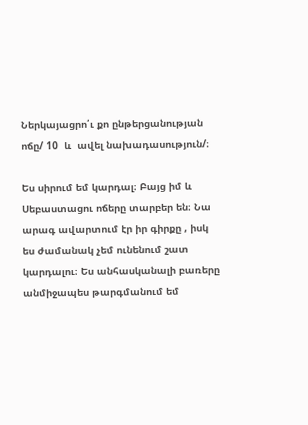Ներկայացրո՛ւ քո ընթերցանության ոճը/ 10  և  ավել նախադասություն/։

Ես սիրում եմ կարդալ։ Բայց իմ և Սեբաստացու ոճերը տարբեր են։ Նա արագ ավարտում էր իր գիրքը , իսկ ես ժամանակ չեմ ունենում շատ կարդալու։ Ես անհասկանալի բառերը անմիջապես թարգմանում եմ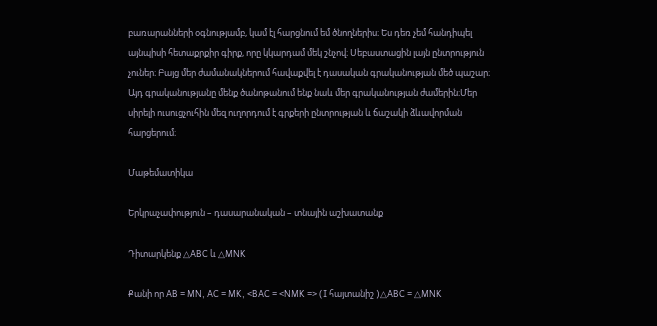բառարանների օգնությամբ, կամ էլ հարցնում եմ ծնողներիս։ Ես դեռ չեմ հանդիպել այնպիսի հետաքրքիր գիրք, որը կկարդամ մեկ շնչով։ Սեբաստացին լայն ընտրություն չուներ։ Բայց մեր ժամանակներում հավաքվել է դասական գրականության մեծ պաշար։ Այդ գրականությանը մենք ծանոթանում ենք նաև մեր գրականության ժամերին։Մեր սիրելի ուսուցչուհին մեզ ուղորդում է գրքերի ընտրության և ճաշակի ձևավորման հարցերում։

Մաթեմատիկա

Երկրաչափություն – դասարանական – տնային աշխատանք

Դիտարկենք △ABC և △MNK

Քանի որ AB = MN, AC = MK, <BAC = <NMK => (I հայտանիշ )△ABC = △MNK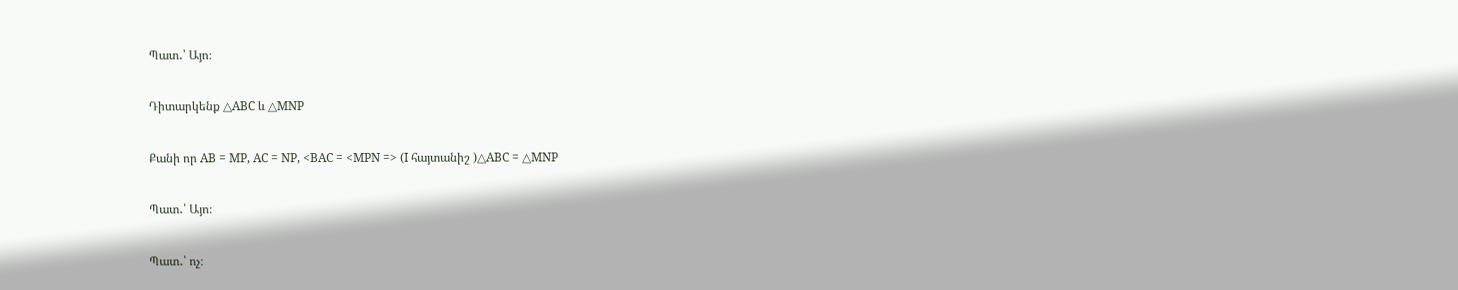Պատ․՝ Այո։

Դիտարկենք △ABC և △MNP

Քանի որ AB = MP, AC = NP, <BAC = <MPN => (I հայտանիշ )△ABC = △MNP

Պատ․՝ Այո։

Պատ․՝ ոչ։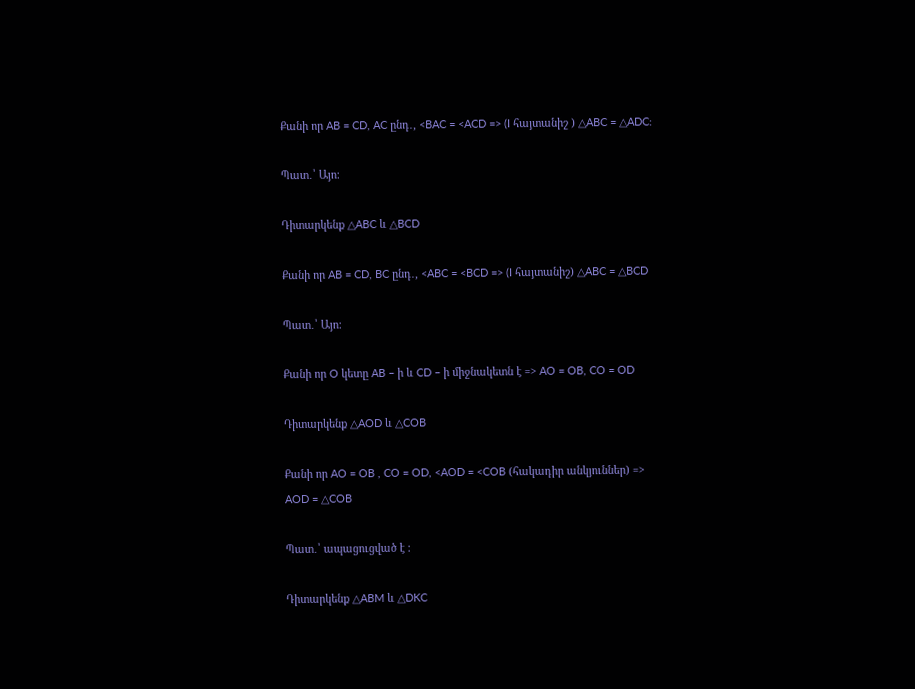Քանի որ AB = CD, AC ընդ․, <BAC = <ACD => (I հայտանիշ ) △ABC = △ADC:

Պատ․՝ Այո։

Դիտարկենք △ABC և △BCD

Քանի որ AB = CD, BC ընդ․, <ABC = <BCD => (I հայտանիշ) △ABC = △BCD

Պատ․՝ Այո։

Քանի որ O կետը AB – ի և CD – ի միջնակետն է => AO = OB, CO = OD

Դիտարկենք △AOD և △COB

Քանի որ AO = OB , CO = OD, <AOD = <COB (հակադիր անկյուններ) => AOD = △COB

Պատ․՝ ապացուցված է ։

Դիտարկենք △ABM և △DKC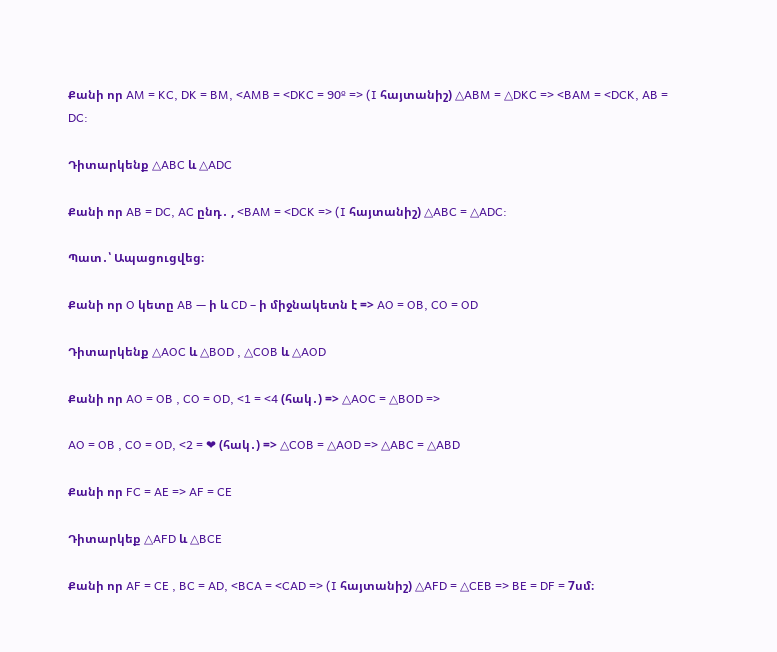Քանի որ AM = KC, DK = BM, <AMB = <DKC = 90º => (I հայտանիշ) △ABM = △DKC => <BAM = <DCK, AB = DC:

Դիտարկենք △ABC և △ADC

Քանի որ AB = DC, AC ընդ․ , <BAM = <DCK => (I հայտանիշ) △ABC = △ADC:

Պատ․՝ Ապացուցվեց։

Քանի որ O կետը AB — ի և CD – ի միջնակետն է => AO = OB, CO = OD

Դիտարկենք △AOC և △BOD , △COB և △AOD

Քանի որ AO = OB , CO = OD, <1 = <4 (հակ․) => △AOC = △BOD =>

AO = OB , CO = OD, <2 = ❤ (հակ․) => △COB = △AOD => △ABC = △ABD

Քանի որ FC = AE => AF = CE

Դիտարկեք △AFD և △BCE

Քանի որ AF = CE , BC = AD, <BCA = <CAD => (I հայտանիշ) △AFD = △CEB => BE = DF = 7սմ։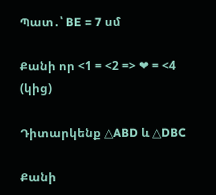Պատ․՝ BE = 7 սմ

Քանի որ <1 = <2 => ❤ = <4 (կից)

Դիտարկենք △ABD և △DBC

Քանի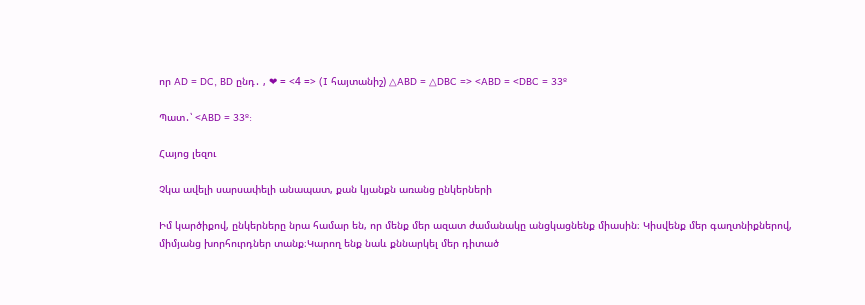որ AD = DC, BD ընդ․ , ❤ = <4 => (I հայտանիշ) △ABD = △DBC => <ABD = <DBC = 33º

Պատ․՝ <ABD = 33º:

Հայոց լեզու

Չկա ավելի սարսափելի անապատ, քան կյանքն առանց ընկերների

Իմ կարծիքով, ընկերները նրա համար են, որ մենք մեր ազատ ժամանակը անցկացնենք միասին։ Կիսվենք մեր գաղտնիքներով, միմյանց խորհուրդներ տանք։Կարող ենք նաև քննարկել մեր դիտած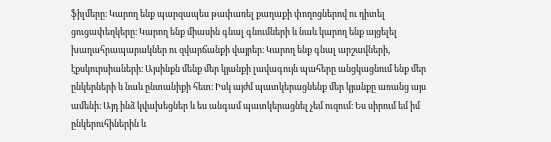ֆիլմերը։ Կարող ենք պարզապես թափառել քաղաքի փողոցներով ու դիտել ցուցափեղկերը։ Կարող ենք միասին գնալ գնումների և նաև կարող ենք այցելել խաղահրապարակներ ու զվարճանքի վայրեր։ Կարող ենք գնալ արշավների, էքսկուրսիաների։ Այսինքն մենք մեր կյանքի լավագույն պահերը անցկացնում ենք մեր ընկերների և նաև ընտանիքի հետ։ Իսկ այժմ պատկերացնենք մեր կյանքը առանց այս ամենի։ Այդ ինձ կվախեցներ և ես անգամ պատկերացնել չեմ ուզում։ Ես սիրում եմ իմ ընկերուհիներին և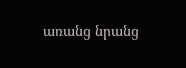առանց նրանց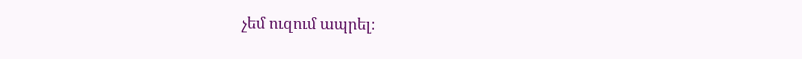չեմ ուզում ապրել։